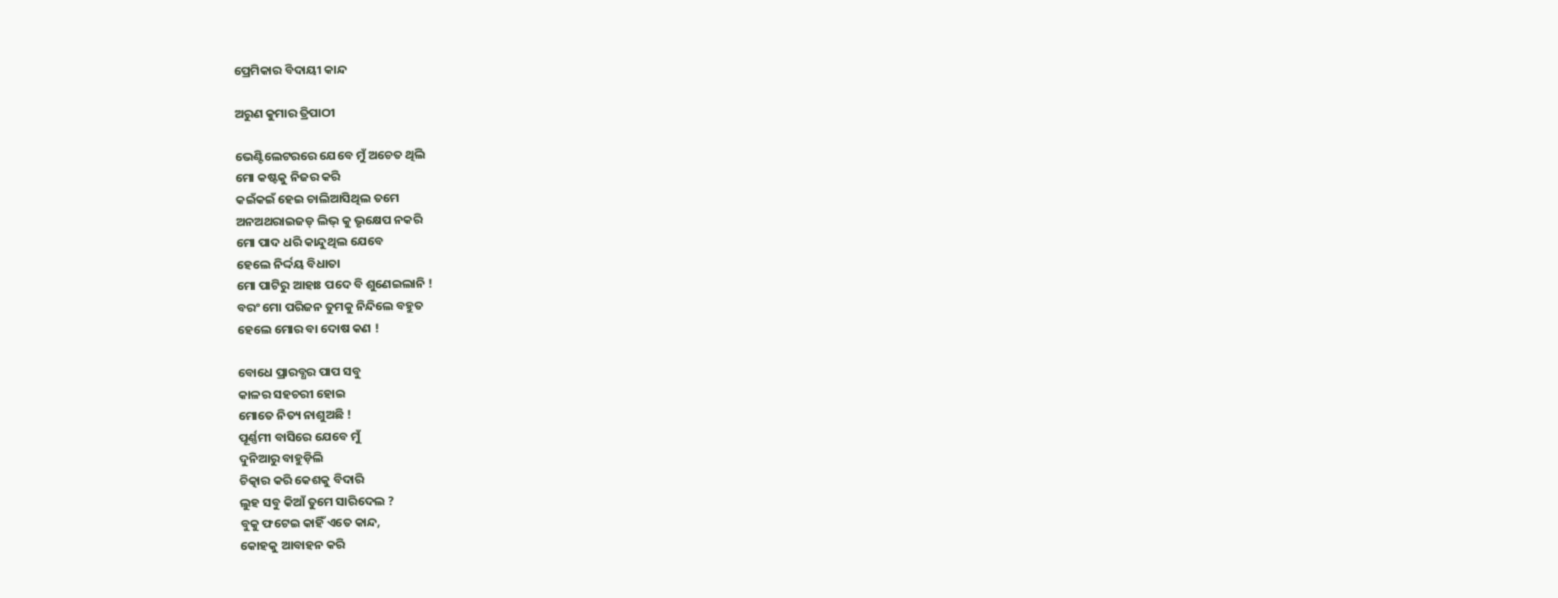ପ୍ରେମିକାର ବିଦାୟୀ କାନ୍ଦ

ଅରୁଣ କୁମାର ତ୍ରିପାଠୀ

ଭେଣ୍ଟିଲେଟରରେ ଯେବେ ମୁଁ ଅଚେତ ଥିଲି
ମୋ କଷ୍ଟକୁ ନିଜର କରି
କଇଁକଇଁ ହେଇ ଚାଲିଆସିଥିଲ ତମେ
ଅନଅଥରାଇଜଡ୍ ଲିଭ୍ କୁ ଭୃକ୍ଷେପ ନକରି
ମୋ ପାଦ ଧରି କାନ୍ଦୁଥିଲ ଯେବେ
ହେଲେ ନିର୍ଦ୍ଦୟ ବିଧାତା
ମୋ ପାଟିରୁ ଆହାଃ ପଦେ ବି ଶୁଣେଇଲାନି !
ବରଂ ମୋ ପରିଜନ ତୁମକୁ ନିନ୍ଦିଲେ ବହୁତ
ହେଲେ ମୋର ବା ଦୋଷ କଣ !

ବୋଧେ ପ୍ରାରବ୍ଧର ପାପ ସବୁ
କାଳର ସହଚରୀ ହୋଇ
ମୋତେ ନିତ୍ୟ ନାଶୁଅଛି !
ପୂର୍ଣ୍ଣମୀ ବାସିରେ ଯେବେ ମୁଁ
ଦୁନିଆରୁ ବାହୁଡ଼ିଲି
ଚିତ୍କାର କରି କେଶକୁ ବିଦାରି
ଲୁହ ସବୁ କିଆଁ ତୁମେ ସାରିଦେଲ ?
ବୁକୁ ଫଟେଇ କାହିଁ ଏତେ କାନ୍ଦ,
କୋହକୁ ଆବାହନ କରି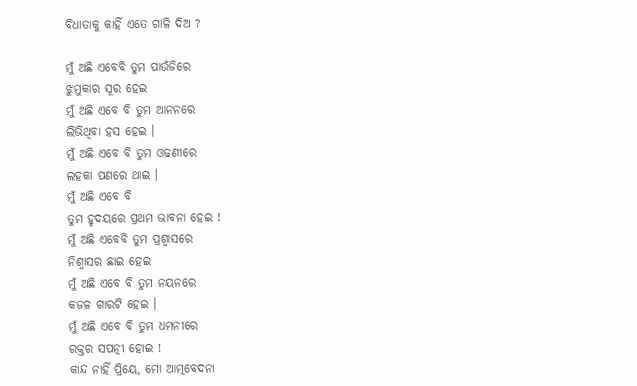ବିଧାତାକୁ କାହିଁ ଏତେ ଗାଳି ଦିଅ ?

ମୁଁ ଅଛି ଏବେବି ତୁମ ପାଉଁଜିରେ
ଝୁମୁକାର ସୂର ହେଇ
ମୁଁ ଅଛି ଏବେ ବି ତୁମ ଆନନରେ
ଲିଭିଥିବା ହସ ହେଇ ।
ମୁଁ ଅଛି ଏବେ ବି ତୁମ ଓଢଣୀରେ
ଲହକା ପଣରେ ଥାଇ ।
ମୁଁ ଅଛି ଏବେ ବି
ତୁମ ହୃଦୟରେ ପ୍ରଥମ ଭାବନା ହେଇ !
ମୁଁ ଅଛି ଏବେବି ତୁମ ପ୍ରଶ୍ୱାସରେ
ନିଶ୍ୱାସର ଛାଇ ହେଇ
ମୁଁ ଅଛି ଏବେ ବି ତୁମ ନୟନରେ
କଜଳ ଗାରଟି ହେଇ ।
ମୁଁ ଅଛି ଏବେ ବି ତୁମ ଧମନୀରେ
ରକ୍ତର ସପତ୍ନୀ ହୋଇ !
କାନ୍ଦ ନାହିଁ ପ୍ରିୟେ, ମୋ ଆତ୍ମବେଦନା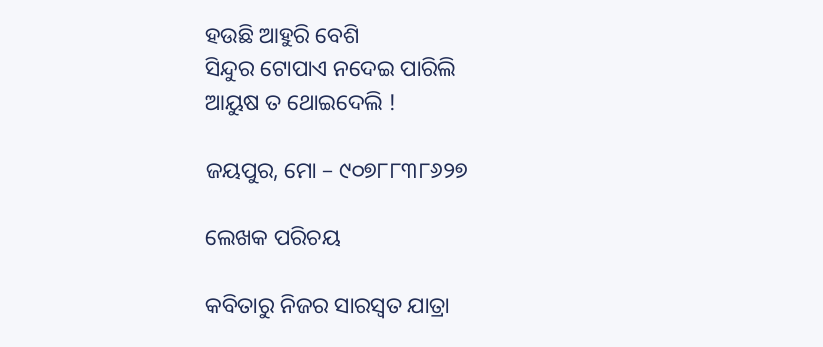ହଉଛି ଆହୁରି ବେଶି
ସିନ୍ଦୁର ଟୋପାଏ ନଦେଇ ପାରିଲି
ଆୟୁଷ ତ ଥୋଇଦେଲି !

ଜୟପୁର, ମୋ – ୯୦୭୮୮୩୮୬୨୭

ଲେଖକ ପରିଚୟ

କବିତାରୁ ନିଜର ସାରସ୍ୱତ ଯାତ୍ରା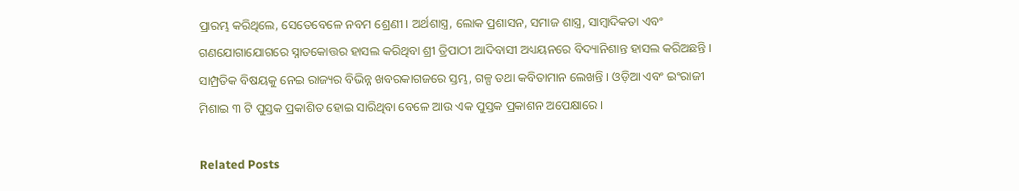ପ୍ରାରମ୍ଭ କରିଥିଲେ, ସେତେବେଳେ ନବମ ଶ୍ରେଣୀ । ଅର୍ଥଶାସ୍ତ୍ର, ଲୋକ ପ୍ରଶାସନ, ସମାଜ ଶାସ୍ତ୍ର, ସାମ୍ବାଦିକତା ଏବଂ ଗଣଯୋଗାଯୋଗରେ ସ୍ନାତକୋତ୍ତର ହାସଲ କରିଥିବା ଶ୍ରୀ ତ୍ରିପାଠୀ ଆଦିବାସୀ ଅଧ୍ୟୟନରେ ବିଦ୍ୟାନିଶାନ୍ତ ହାସଲ କରିଅଛନ୍ତି । ସାମ୍ପ୍ରତିକ ବିଷୟକୁ ନେଇ ରାଜ୍ୟର ବିଭିନ୍ନ ଖବରକାଗଜରେ ସ୍ତମ୍ଭ, ଗଳ୍ପ ତଥା କବିତାମାନ ଲେଖନ୍ତି । ଓଡ଼ିଆ ଏବଂ ଇଂରାଜୀ ମିଶାଇ ୩ ଟି ପୁସ୍ତକ ପ୍ରକାଶିତ ହୋଇ ସାରିଥିବା ବେଳେ ଆଉ ଏକ ପୁସ୍ତକ ପ୍ରକାଶନ ଅପେକ୍ଷାରେ ।

Related Posts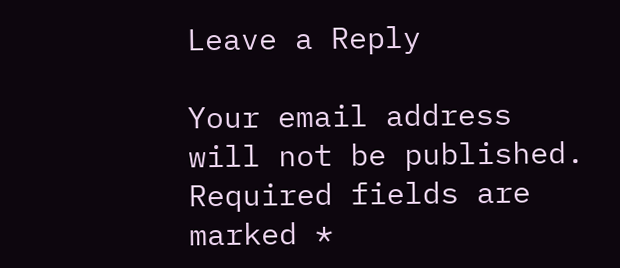Leave a Reply

Your email address will not be published. Required fields are marked *